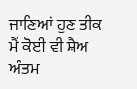ਜਾਣਿਆਂ ਹੁਣ ਤੀਕ ਮੈਂ ਕੋਈ ਵੀ ਸ਼ੈਅ ਅੰਤਮ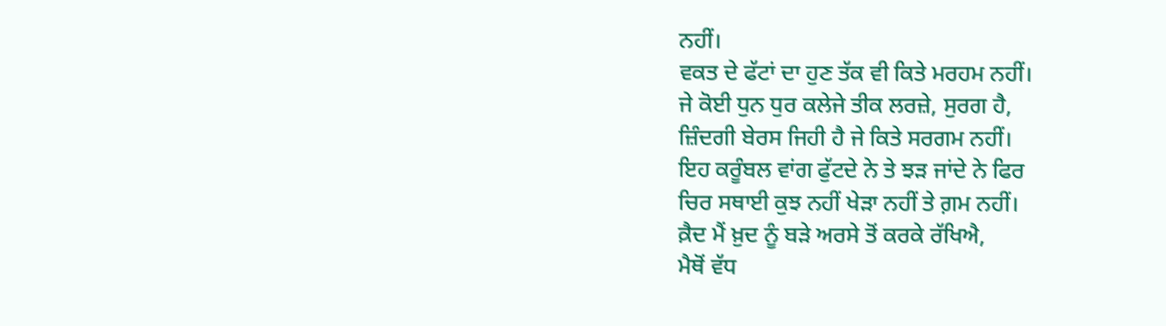ਨਹੀਂ।
ਵਕਤ ਦੇ ਫੱਟਾਂ ਦਾ ਹੁਣ ਤੱਕ ਵੀ ਕਿਤੇ ਮਰਹਮ ਨਹੀਂ।
ਜੇ ਕੋਈ ਧੁਨ ਧੁਰ ਕਲੇਜੇ ਤੀਕ ਲਰਜ਼ੇ, ਸੁਰਗ ਹੈ,
ਜ਼ਿੰਦਗੀ ਬੇਰਸ ਜਿਹੀ ਹੈ ਜੇ ਕਿਤੇ ਸਰਗਮ ਨਹੀਂ।
ਇਹ ਕਰੂੰਬਲ ਵਾਂਗ ਫੁੱਟਦੇ ਨੇ ਤੇ ਝੜ ਜਾਂਦੇ ਨੇ ਫਿਰ
ਚਿਰ ਸਥਾਈ ਕੁਝ ਨਹੀਂ ਖੇੜਾ ਨਹੀਂ ਤੇ ਗ਼ਮ ਨਹੀਂ।
ਕ਼ੈਦ ਮੈਂ ਖ਼ੁਦ ਨੂੰ ਬੜੇ ਅਰਸੇ ਤੋਂ ਕਰਕੇ ਰੱਖਿਐ,
ਮੈਥੋਂ ਵੱਧ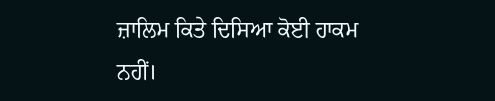ਜ਼ਾਲਿਮ ਕਿਤੇ ਦਿਸਿਆ ਕੋਈ ਹਾਕਮ ਨਹੀਂ।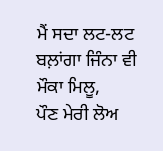ਮੈਂ ਸਦਾ ਲਟ-ਲਟ ਬਲ਼ਾਂਗਾ ਜਿੰਨਾ ਵੀ ਮੌਕਾ ਮਿਲੂ,
ਪੌਣ ਮੇਰੀ ਲੋਅ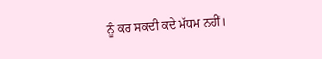ਨੂੰ ਕਰ ਸਕਦੀ ਕਦੇ ਮੱਧਮ ਨਹੀਂ।